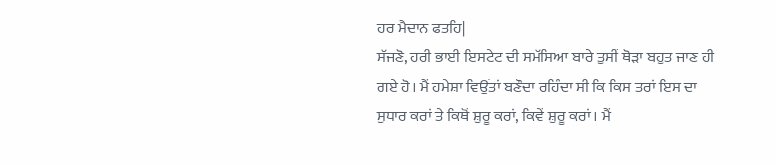ਹਰ ਮੈਦਾਨ ਫਤਹਿ|
ਸੱਜਣੋ, ਹਰੀ ਭਾਈ ਇਸਟੇਟ ਦੀ ਸਮੱਸਿਆ ਬਾਰੇ ਤੁਸੀਂ ਥੋੜਾ ਬਹੁਤ ਜਾਣ ਹੀ ਗਏ ਹੋ। ਮੈਂ ਹਮੇਸ਼ਾ ਵਿਉਂਤਾਂ ਬਣੌਦਾ ਰਹਿੰਦਾ ਸੀ ਕਿ ਕਿਸ ਤਰਾਂ ਇਸ ਦਾ ਸੁਧਾਰ ਕਰਾਂ ਤੇ ਕਿਥੋਂ ਸ਼ੁਰੂ ਕਰਾਂ, ਕਿਵੇਂ ਸ਼ੁਰੂ ਕਰਾਂ। ਮੈਂ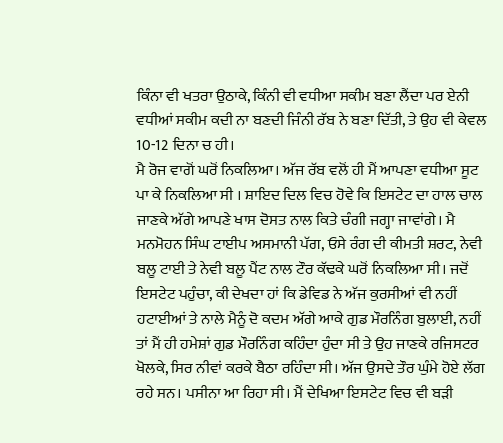ਕਿੰਨਾ ਵੀ ਖਤਰਾ ਉਠਾਕੇ, ਕਿੰਨੀ ਵੀ ਵਧੀਆ ਸਕੀਮ ਬਣਾ ਲੈਂਦਾ ਪਰ ਏਨੀ ਵਧੀਆਂ ਸਕੀਮ ਕਦੀ ਨਾ ਬਣਦੀ ਜਿੰਨੀ ਰੱਬ ਨੇ ਬਣਾ ਦਿੱਤੀ, ਤੇ ਉਹ ਵੀ ਕੇਵਲ 10-12 ਦਿਨਾ ਚ ਹੀ।
ਮੈ ਰੋਜ ਵਾਗੋਂ ਘਰੋਂ ਨਿਕਲਿਆ। ਅੱਜ ਰੱਬ ਵਲੋਂ ਹੀ ਮੈਂ ਆਪਣਾ ਵਧੀਆ ਸੂਟ ਪਾ ਕੇ ਨਿਕਲਿਆ ਸੀ । ਸ਼ਾਇਦ ਦਿਲ ਵਿਚ ਹੋਵੇ ਕਿ ਇਸਟੇਟ ਦਾ ਹਾਲ ਚਾਲ ਜਾਣਕੇ ਅੱਗੇ ਆਪਣੇ ਖਾਸ ਦੋਸਤ ਨਾਲ ਕਿਤੇ ਚੰਗੀ ਜਗ੍ਹਾ ਜਾਵਾਂਗੇ। ਮੈ ਮਨਮੋਹਨ ਸਿੰਘ ਟਾਈਪ ਅਸਮਾਨੀ ਪੱਗ, ਓਸੇ ਰੰਗ ਦੀ ਕੀਮਤੀ ਸ਼ਰਟ, ਨੇਵੀ ਬਲੂ ਟਾਈ ਤੇ ਨੇਵੀ ਬਲੂ ਪੈਂਟ ਨਾਲ ਟੌਰ ਕੱਢਕੇ ਘਰੋਂ ਨਿਕਲਿਆ ਸੀ। ਜਦੋਂ ਇਸਟੇਟ ਪਹੁੰਚਾ, ਕੀ ਦੇਖਦਾ ਹਾਂ ਕਿ ਡੇਵਿਡ ਨੇ ਅੱਜ ਕੁਰਸੀਆਂ ਵੀ ਨਹੀਂ ਹਟਾਈਆਂ ਤੇ ਨਾਲੇ ਮੈਨੂੰ ਦੋ ਕਦਮ ਅੱਗੇ ਆਕੇ ਗੁਡ ਮੌਰਨਿੰਗ ਬੁਲਾਈ, ਨਹੀਂ ਤਾਂ ਮੈਂ ਹੀ ਹਮੇਸ਼ਾਂ ਗੁਡ ਮੌਰਨਿੰਗ ਕਹਿੰਦਾ ਹੁੰਦਾ ਸੀ ਤੇ ਉਹ ਜਾਣਕੇ ਰਜਿਸਟਰ ਖੋਲਕੇ, ਸਿਰ ਨੀਵਾਂ ਕਰਕੇ ਬੈਠਾ ਰਹਿੰਦਾ ਸੀ। ਅੱਜ ਉਸਦੇ ਤੌਰ ਘੁੰਮੇ ਹੋਏ ਲੱਗ ਰਹੇ ਸਨ। ਪਸੀਨਾ ਆ ਰਿਹਾ ਸੀ। ਮੈਂ ਦੇਖਿਆ ਇਸਟੇਟ ਵਿਚ ਵੀ ਬੜੀ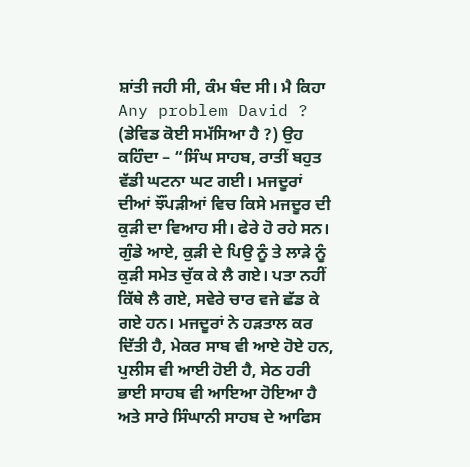ਸ਼ਾਂਤੀ ਜਹੀ ਸੀ, ਕੰਮ ਬੰਦ ਸੀ। ਮੈ ਕਿਹਾ Any problem David ? (ਡੇਵਿਡ ਕੋਈ ਸਮੱਸਿਆ ਹੈ ?) ਉਹ ਕਹਿੰਦਾ – “ਸਿੰਘ ਸਾਹਬ, ਰਾਤੀਂ ਬਹੁਤ ਵੱਡੀ ਘਟਨਾ ਘਟ ਗਈ। ਮਜਦੂਰਾਂ ਦੀਆਂ ਝੌਂਪੜੀਆਂ ਵਿਚ ਕਿਸੇ ਮਜਦੂਰ ਦੀ ਕੁੜੀ ਦਾ ਵਿਆਹ ਸੀ। ਫੇਰੇ ਹੋ ਰਹੇ ਸਨ। ਗੁੰਡੇ ਆਏ, ਕੁੜੀ ਦੇ ਪਿਉ ਨੂੰ ਤੇ ਲਾੜੇ ਨੂੰ ਕੁੜੀ ਸਮੇਤ ਚੁੱਕ ਕੇ ਲੈ ਗਏ। ਪਤਾ ਨਹੀਂ ਕਿੱਥੇ ਲੈ ਗਏ, ਸਵੇਰੇ ਚਾਰ ਵਜੇ ਛੱਡ ਕੇ ਗਏ ਹਨ। ਮਜਦੂਰਾਂ ਨੇ ਹੜਤਾਲ ਕਰ ਦਿੱਤੀ ਹੈ, ਮੇਕਰ ਸਾਬ ਵੀ ਆਏ ਹੋਏ ਹਨ, ਪੁਲੀਸ ਵੀ ਆਈ ਹੋਈ ਹੈ, ਸੇਠ ਹਰੀ ਭਾਈ ਸਾਹਬ ਵੀ ਆਇਆ ਹੋਇਆ ਹੈ ਅਤੇ ਸਾਰੇ ਸਿੰਘਾਨੀ ਸਾਹਬ ਦੇ ਆਫਿਸ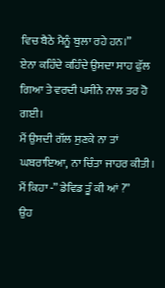ਵਿਚ ਬੈਠੇ ਮੈਨੂੰ ਬੁਲਾ ਰਹੇ ਹਨ।”
ਏਨਾ ਕਹਿੰਦੇ ਕਹਿੰਦੇ ਉਸਦਾ ਸਾਹ ਫੁੱਲ ਗਿਆ ਤੇ ਵਰਦੀ ਪਸੀਨੇ ਨਾਲ ਤਰ ਹੋ ਗਈ।
ਮੈਂ ਉਸਦੀ ਗੱਲ ਸੁਣਕੇ ਨਾ ਤਾਂ ਘਬਰਾਇਆ, ਨਾ ਚਿੰਤਾ ਜਾਹਰ ਕੀਤੀ। ਮੈਂ ਕਿਹਾ -” ਡੇਵਿਡ ਤੂੰ ਕੀ ਆਂ ?”
ਉਹ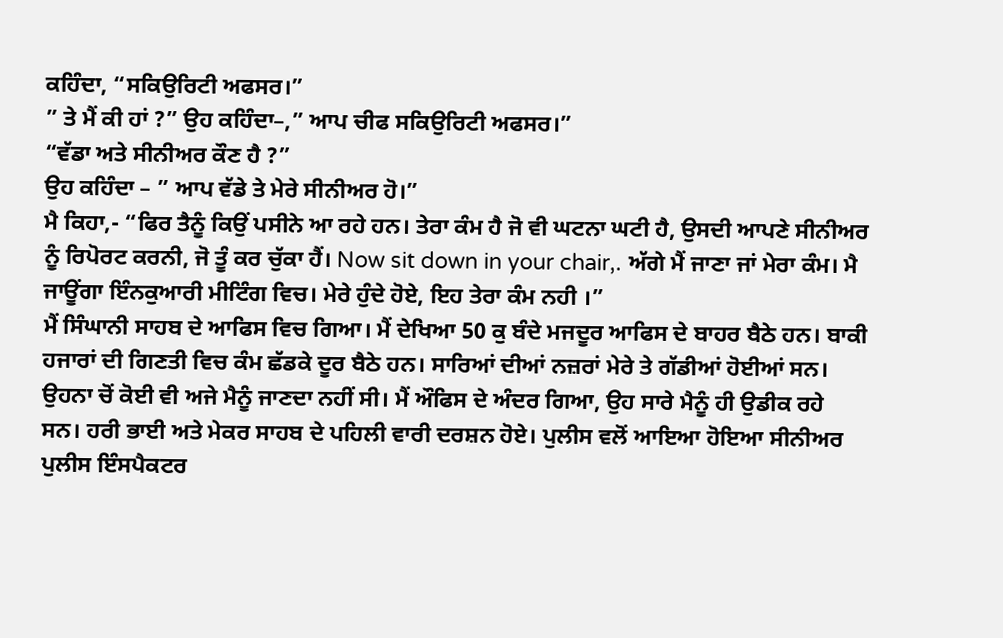ਕਹਿੰਦਾ, “ਸਕਿਉਰਿਟੀ ਅਫਸਰ।”
” ਤੇ ਮੈਂ ਕੀ ਹਾਂ ?” ਉਹ ਕਹਿੰਦਾ–,” ਆਪ ਚੀਫ ਸਕਿਉਰਿਟੀ ਅਫਸਰ।”
“ਵੱਡਾ ਅਤੇ ਸੀਨੀਅਰ ਕੌਣ ਹੈ ?”
ਉਹ ਕਹਿੰਦਾ – ” ਆਪ ਵੱਡੇ ਤੇ ਮੇਰੇ ਸੀਨੀਅਰ ਹੋ।”
ਮੈ ਕਿਹਾ,- “ਫਿਰ ਤੈਨੂੰ ਕਿਉਂ ਪਸੀਨੇ ਆ ਰਹੇ ਹਨ। ਤੇਰਾ ਕੰਮ ਹੈ ਜੋ ਵੀ ਘਟਨਾ ਘਟੀ ਹੈ, ਉਸਦੀ ਆਪਣੇ ਸੀਨੀਅਰ ਨੂੰ ਰਿਪੋਰਟ ਕਰਨੀ, ਜੋ ਤੂੰ ਕਰ ਚੁੱਕਾ ਹੈਂ। Now sit down in your chair,. ਅੱਗੇ ਮੈਂ ਜਾਣਾ ਜਾਂ ਮੇਰਾ ਕੰਮ। ਮੈ ਜਾਊਂਗਾ ਇੰਨਕੁਆਰੀ ਮੀਟਿੰਗ ਵਿਚ। ਮੇਰੇ ਹੁੰਦੇ ਹੋਏ, ਇਹ ਤੇਰਾ ਕੰਮ ਨਹੀ ।”
ਮੈਂ ਸਿੰਘਾਨੀ ਸਾਹਬ ਦੇ ਆਫਿਸ ਵਿਚ ਗਿਆ। ਮੈਂ ਦੇਖਿਆ 50 ਕੁ ਬੰਦੇ ਮਜਦੂਰ ਆਫਿਸ ਦੇ ਬਾਹਰ ਬੈਠੇ ਹਨ। ਬਾਕੀ ਹਜਾਰਾਂ ਦੀ ਗਿਣਤੀ ਵਿਚ ਕੰਮ ਛੱਡਕੇ ਦੂਰ ਬੈਠੇ ਹਨ। ਸਾਰਿਆਂ ਦੀਆਂ ਨਜ਼ਰਾਂ ਮੇਰੇ ਤੇ ਗੱਡੀਆਂ ਹੋਈਆਂ ਸਨ। ਉਹਨਾ ਚੋਂ ਕੋਈ ਵੀ ਅਜੇ ਮੈਨੂੰ ਜਾਣਦਾ ਨਹੀਂ ਸੀ। ਮੈਂ ਔਫਿਸ ਦੇ ਅੰਦਰ ਗਿਆ, ਉਹ ਸਾਰੇ ਮੈਨੂੰ ਹੀ ਉਡੀਕ ਰਹੇ ਸਨ। ਹਰੀ ਭਾਈ ਅਤੇ ਮੇਕਰ ਸਾਹਬ ਦੇ ਪਹਿਲੀ ਵਾਰੀ ਦਰਸ਼ਨ ਹੋਏ। ਪੁਲੀਸ ਵਲੋਂ ਆਇਆ ਹੋਇਆ ਸੀਨੀਅਰ ਪੁਲੀਸ ਇੰਸਪੈਕਟਰ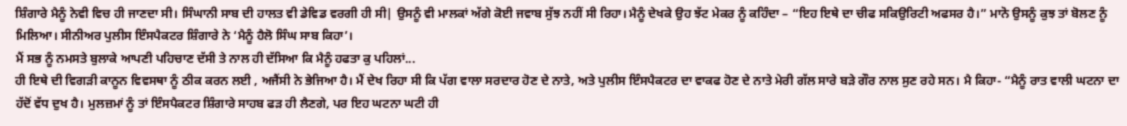ਸ਼ਿੰਗਾਰੇ ਮੈਨੂੰ ਨੇਵੀ ਵਿਚ ਹੀ ਜਾਣਦਾ ਸੀ। ਸਿੰਘਾਨੀ ਸਾਬ ਦੀ ਹਾਲਤ ਵੀ ਡੇਵਿਡ ਵਰਗੀ ਹੀ ਸੀ| ਉਸਨੂੰ ਵੀ ਮਾਲਕਾਂ ਅੱਗੇ ਕੋਈ ਜਵਾਬ ਸੁੱਝ ਨਹੀਂ ਸੀ ਰਿਹਾ। ਮੈਨੂੰ ਦੇਖਕੇ ਉਹ ਝੱਟ ਮੇਕਰ ਨੂੰ ਕਹਿੰਦਾ – “ਇਹ ਇਥੇ ਦਾ ਚੀਫ ਸਕਿਉਰਿਟੀ ਅਫਸਰ ਹੈ।” ਮਾਨੋ ਉਸਨੂੰ ਕੁਝ ਤਾਂ ਬੋਲਣ ਨੂੰ ਮਿਲਿਆ। ਸੀਨੀਅਰ ਪੁਲੀਸ ਇੰਸਪੈਕਟਰ ਸ਼ਿੰਗਾਰੇ ਨੇ ‘ਮੈਨੂੰ ਹੈਲੋ ਸਿੰਘ ਸਾਬ ਕਿਹਾ’।
ਮੈਂ ਸਭ ਨੂੰ ਨਮਸਤੇ ਬੁਲਾਕੇ ਆਪਣੀ ਪਹਿਚਾਣ ਦੱਸੀ ਤੇ ਨਾਲ ਹੀ ਦੱਸਿਆ ਕਿ ਮੈਨੂੰ ਹਫਤਾ ਕੁ ਪਹਿਲਾਂ...
ਹੀ ਇਥੇ ਦੀ ਵਿਗੜੀ ਕਾਨੂਨ ਵਿਵਸਥਾ ਨੂੰ ਠੀਕ ਕਰਨ ਲਈ , ਅਜੈਂਸੀ ਨੇ ਭੇਜਿਆ ਹੈ। ਮੈਂ ਦੇਖ ਰਿਹਾ ਸੀ ਕਿ ਪੱਗ ਵਾਲਾ ਸਰਦਾਰ ਹੋਣ ਦੇ ਨਾਤੇ, ਅਤੇ ਪੁਲੀਸ ਇੰਸਪੈਕਟਰ ਦਾ ਵਾਕਫ ਹੋਣ ਦੇ ਨਾਤੇ ਮੇਰੀ ਗੱਲ ਸਾਰੇ ਬੜੇ ਗੌਰ ਨਾਲ ਸੁਣ ਰਹੇ ਸਨ। ਮੈ ਕਿਹਾ- “ਮੈਨੂੰ ਰਾਤ ਵਾਲੀ ਘਟਨਾ ਦਾ ਹੱਦੋਂ ਵੱਧ ਦੁਖ ਹੈ। ਮੁਲਜ਼ਮਾਂ ਨੂੰ ਤਾਂ ਇੰਸਪੈਕਟਰ ਸ਼ਿੰਗਾਰੇ ਸਾਹਬ ਫੜ ਹੀ ਲੈਣਗੇ, ਪਰ ਇਹ ਘਟਨਾ ਘਟੀ ਹੀ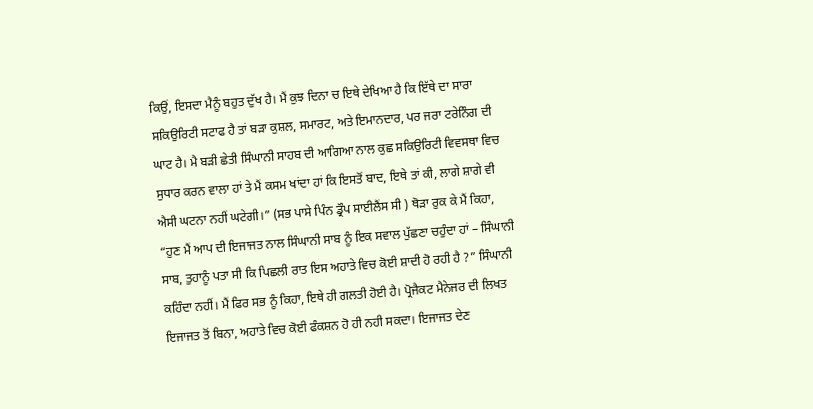ਕਿਉਂ, ਇਸਦਾ ਮੈਨੂੰ ਬਹੁਤ ਦੁੱਖ ਹੈ। ਮੈਂ ਕੁਝ ਦਿਨਾ ਚ ਇਥੇ ਦੇਖਿਆ ਹੈ ਕਿ ਇੱਥੇ ਦਾ ਸਾਰਾ ਸਕਿਉਰਿਟੀ ਸਟਾਫ ਹੈ ਤਾਂ ਬੜਾ ਕੁਸ਼ਲ, ਸਮਾਰਟ, ਅਤੇ ਇਮਾਨਦਾਰ, ਪਰ ਜਰਾ ਟਰੇਨਿੰਗ ਦੀ ਘਾਟ ਹੈ। ਮੈ ਬੜੀ ਛੇਤੀ ਸਿੰਘਾਨੀ ਸਾਹਬ ਦੀ ਆਗਿਆ ਨਾਲ ਕੁਛ ਸਕਿਉਰਿਟੀ ਵਿਵਸਥਾ ਵਿਚ ਸੁਧਾਰ ਕਰਨ ਵਾਲਾ ਹਾਂ ਤੇ ਮੈਂ ਕਸਮ ਖਾਂਦਾ ਹਾਂ ਕਿ ਇਸਤੋਂ ਬਾਦ, ਇਥੇ ਤਾਂ ਕੀ, ਲਾਗੇ ਸ਼ਾਗੇ ਵੀ ਐਸੀ ਘਟਨਾ ਨਹੀਂ ਘਟੇਗੀ।” (ਸਭ ਪਾਸੇ ਪਿੰਨ ਡ੍ਰੌਪ ਸਾਈਲੈਂਸ ਸੀ ) ਥੋੜਾ ਰੁਕ ਕੇ ਮੈਂ ਕਿਹਾ, “ਹੁਣ ਮੈਂ ਆਪ ਦੀ ਇਜਾਜਤ ਨਾਲ ਸਿੰਘਾਨੀ ਸਾਬ ਨੂੰ ਇਕ ਸਵਾਲ ਪੁੱਛਣਾ ਚਹੁੰਦਾ ਹਾਂ – ਸਿੰਘਾਨੀ ਸਾਬ, ਤੁਹਾਨੂੰ ਪਤਾ ਸੀ ਕਿ ਪਿਛਲੀ ਰਾਤ ਇਸ ਅਹਾਤੇ ਵਿਚ ਕੋਈ ਸ਼ਾਦੀ ਹੋ ਰਹੀ ਹੈ ?” ਸਿੰਘਾਨੀ ਕਹਿੰਦਾ ਨਹੀਂ। ਮੈਂ ਫਿਰ ਸਭ ਨੂੰ ਕਿਹਾ, ਇਥੇ ਹੀ ਗਲਤੀ ਹੋਈ ਹੈ। ਪ੍ਰੋਜੈਕਟ ਮੈਨੇਜਰ ਦੀ ਲਿਖਤ ਇਜਾਜਤ ਤੋਂ ਬਿਨਾ, ਅਹਾਤੇ ਵਿਚ ਕੋਈ ਫੰਕਸ਼ਨ ਹੋ ਹੀ ਨਹੀ ਸਕਦਾ। ਇਜਾਜਤ ਦੇਣ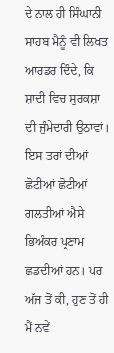ਦੇ ਨਾਲ ਹੀ ਸਿੰਘਾਨੀ ਸਾਹਬ ਮੈਨੂੰ ਵੀ ਲਿਖਤ ਆਰਡਰ ਦਿੰਦੇ, ਕਿ ਸ਼ਾਦੀ ਵਿਚ ਸੁਰਕਸ਼ਾ ਦੀ ਜੁੰਮੇਦਾਰੀ ਉਠਾਵਾਂ। ਇਸ ਤਰਾਂ ਦੀਆਂ ਛੋਟੀਆਂ ਛੋਟੀਆਂ ਗਲਤੀਆਂ ਐਸੇ ਭਿਅੰਕਰ ਪ੍ਰਣਾਮ ਛਡਦੀਆਂ ਹਨ। ਪਰ ਅੱਜ ਤੋਂ ਕੀ, ਹੁਣ ਤੋਂ ਹੀ ਮੈਂ ਨਵੇਂ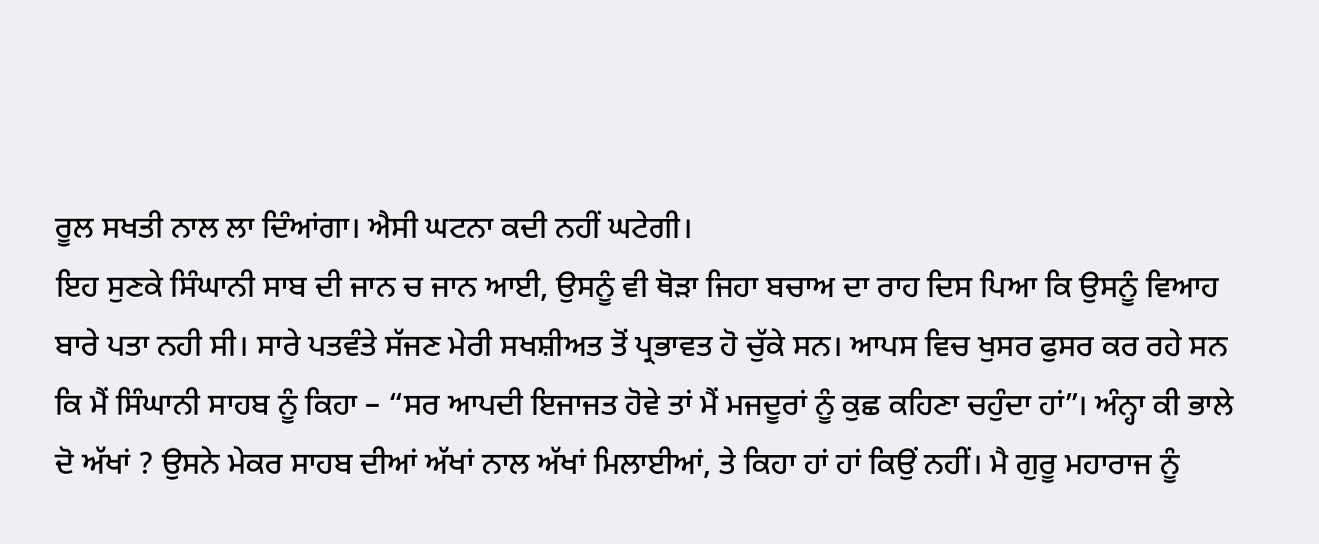ਰੂਲ ਸਖਤੀ ਨਾਲ ਲਾ ਦਿੰਆਂਗਾ। ਐਸੀ ਘਟਨਾ ਕਦੀ ਨਹੀਂ ਘਟੇਗੀ।
ਇਹ ਸੁਣਕੇ ਸਿੰਘਾਨੀ ਸਾਬ ਦੀ ਜਾਨ ਚ ਜਾਨ ਆਈ, ਉਸਨੂੰ ਵੀ ਥੋੜਾ ਜਿਹਾ ਬਚਾਅ ਦਾ ਰਾਹ ਦਿਸ ਪਿਆ ਕਿ ਉਸਨੂੰ ਵਿਆਹ ਬਾਰੇ ਪਤਾ ਨਹੀ ਸੀ। ਸਾਰੇ ਪਤਵੰਤੇ ਸੱਜਣ ਮੇਰੀ ਸਖਸ਼ੀਅਤ ਤੋਂ ਪ੍ਰਭਾਵਤ ਹੋ ਚੁੱਕੇ ਸਨ। ਆਪਸ ਵਿਚ ਖੁਸਰ ਫੁਸਰ ਕਰ ਰਹੇ ਸਨ ਕਿ ਮੈਂ ਸਿੰਘਾਨੀ ਸਾਹਬ ਨੂੰ ਕਿਹਾ – “ਸਰ ਆਪਦੀ ਇਜਾਜਤ ਹੋਵੇ ਤਾਂ ਮੈਂ ਮਜਦੂਰਾਂ ਨੂੰ ਕੁਛ ਕਹਿਣਾ ਚਹੁੰਦਾ ਹਾਂ”। ਅੰਨ੍ਹਾ ਕੀ ਭਾਲੇ ਦੋ ਅੱਖਾਂ ? ਉਸਨੇ ਮੇਕਰ ਸਾਹਬ ਦੀਆਂ ਅੱਖਾਂ ਨਾਲ ਅੱਖਾਂ ਮਿਲਾਈਆਂ, ਤੇ ਕਿਹਾ ਹਾਂ ਹਾਂ ਕਿਉਂ ਨਹੀਂ। ਮੈ ਗੁਰੂ ਮਹਾਰਾਜ ਨੂੰ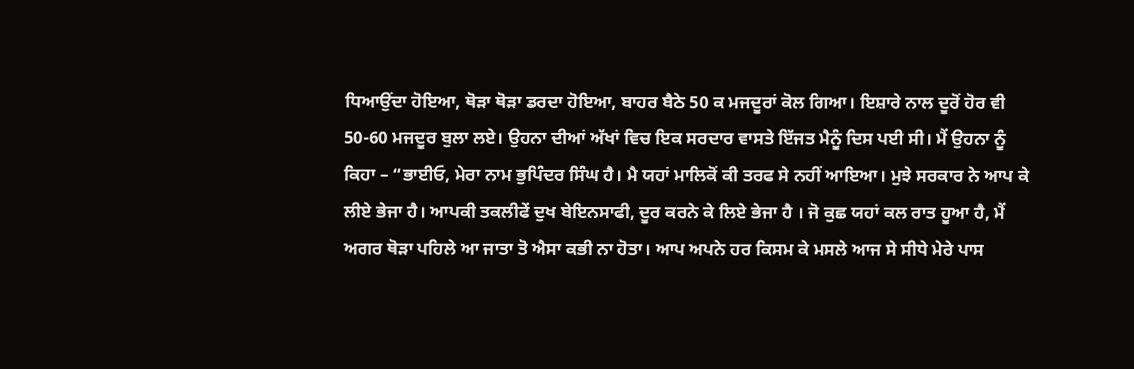ਧਿਆਉਂਦਾ ਹੋਇਆ, ਥੋੜਾ ਥੋੜਾ ਡਰਦਾ ਹੋਇਆ, ਬਾਹਰ ਬੈਠੇ 50 ਕ ਮਜਦੂਰਾਂ ਕੋਲ ਗਿਆ। ਇਸ਼ਾਰੇ ਨਾਲ ਦੂਰੋਂ ਹੋਰ ਵੀ 50-60 ਮਜਦੂਰ ਬੁਲਾ ਲਏ। ਉਹਨਾ ਦੀਆਂ ਅੱਖਾਂ ਵਿਚ ਇਕ ਸਰਦਾਰ ਵਾਸਤੇ ਇੱਜਤ ਮੈਨੂੰ ਦਿਸ ਪਈ ਸੀ। ਮੈਂ ਉਹਨਾ ਨੂੰ ਕਿਹਾ – “ਭਾਈਓ, ਮੇਰਾ ਨਾਮ ਭੁਪਿੰਦਰ ਸਿੰਘ ਹੈ। ਮੈ ਯਹਾਂ ਮਾਲਿਕੋਂ ਕੀ ਤਰਫ ਸੇ ਨਹੀਂ ਆਇਆ। ਮੁਝੇ ਸਰਕਾਰ ਨੇ ਆਪ ਕੇ ਲੀਏ ਭੇਜਾ ਹੈ। ਆਪਕੀ ਤਕਲੀਫੇਂ ਦੁਖ ਬੇਇਨਸਾਫੀ, ਦੂਰ ਕਰਨੇ ਕੇ ਲਿਏ ਭੇਜਾ ਹੈ । ਜੋ ਕੁਛ ਯਹਾਂ ਕਲ ਰਾਤ ਹੂਆ ਹੈ, ਮੈਂ ਅਗਰ ਥੋੜਾ ਪਹਿਲੇ ਆ ਜਾਤਾ ਤੋ ਐਸਾ ਕਭੀ ਨਾ ਹੋਤਾ। ਆਪ ਅਪਨੇ ਹਰ ਕਿਸਮ ਕੇ ਮਸਲੇ ਆਜ ਸੇ ਸੀਧੇ ਮੇਰੇ ਪਾਸ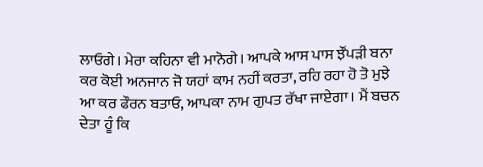ਲਾਓਗੇ। ਮੇਰਾ ਕਹਿਨਾ ਵੀ ਮਾਨੋਗੇ। ਆਪਕੇ ਆਸ ਪਾਸ ਝੌਂਪੜੀ ਬਨਾ ਕਰ ਕੋਈ ਅਨਜਾਨ ਜੋ ਯਹਾਂ ਕਾਮ ਨਹੀਂ ਕਰਤਾ, ਰਹਿ ਰਹਾ ਹੋ ਤੋ ਮੁਝੇ ਆ ਕਰ ਫੌਰਨ ਬਤਾਓ, ਆਪਕਾ ਨਾਮ ਗੁਪਤ ਰੱਖਾ ਜਾਏਗਾ। ਮੈਂ ਬਚਨ ਦੇਤਾ ਹੂੰ ਕਿ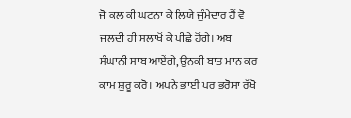ਜੋ ਕਲ ਕੀ ਘਟਨਾ ਕੇ ਲਿਯੇ ਜੁੰਮੇਦਾਰ ਹੈਂ ਵੋ ਜਲਦੀ ਹੀ ਸਲਾਖੋਂ ਕੇ ਪੀਛੇ ਹੋਂਗੇ। ਅਬ ਸੰਘਾਨੀ ਸਾਬ ਆਏਂਗੇ, ਉਨਕੀ ਬਾਤ ਮਾਨ ਕਰ ਕਾਮ ਸ਼ੁਰੂ ਕਰੋ। ਅਪਨੇ ਭਾਈ ਪਰ ਭਰੋਸਾ ਰੱਖੋ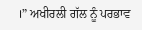।” ਅਖੀਰਲੀ ਗੱਲ ਨੂੰ ਪਰਭਾਵ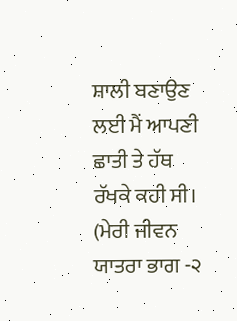ਸ਼ਾਲੀ ਬਣਾਉਣ ਲਈ ਮੈਂ ਆਪਣੀ ਛਾਤੀ ਤੇ ਹੱਥ ਰੱਖਕੇ ਕਹੀ ਸੀ।
(ਮੇਰੀ ਜੀਵਨ ਯਾਤਰਾ ਭਾਗ -੨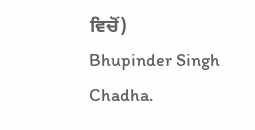ਵਿਚੋਂ)
Bhupinder Singh Chadha.